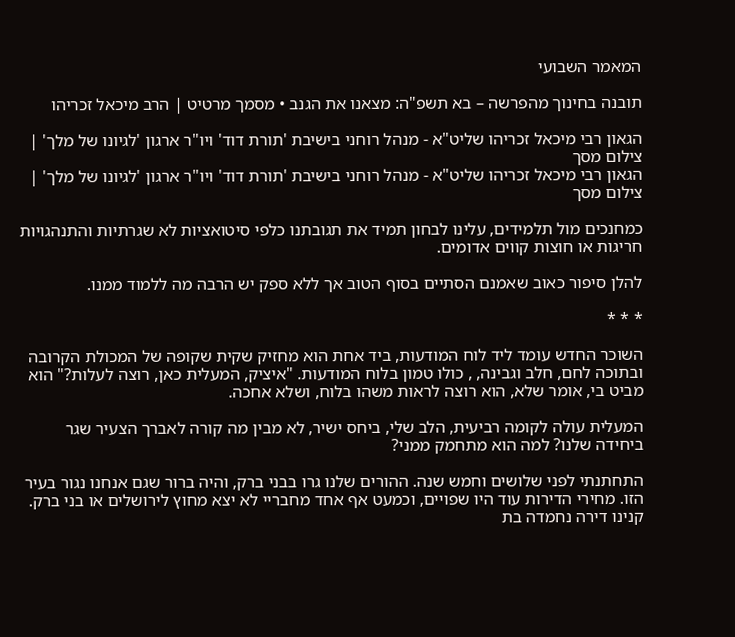המאמר השבועי

תובנה בחינוך מהפרשה – בא תשפ"ה: מצאנו את הגנב • מסמך מרטיט | הרב מיכאל זכריהו

הגאון רבי מיכאל זכריהו שליט"א - מנהל רוחני בישיבת 'תורת דוד' ויו"ר ארגון 'לגיונו של מלך' | צילום מסך
הגאון רבי מיכאל זכריהו שליט"א - מנהל רוחני בישיבת 'תורת דוד' ויו"ר ארגון 'לגיונו של מלך' | צילום מסך

כמחנכים מול תלמידים, עלינו לבחון תמיד את תגובתנו כלפי סיטואציות לא שגרתיות והתנהגויות חריגות או חוצות קווים אדומים.

להלן סיפור כאוב שאמנם הסתיים בסוף הטוב אך ללא ספק יש הרבה מה ללמוד ממנו.

* * *

השוכר החדש עומד ליד לוח המודעות, ביד אחת הוא מחזיק שקית שקופה של המכולת הקרובה ובתוכה לחם, חלב וגבינה, , כולו טמון בלוח המודעות. "איציק, המעלית כאן, רוצה לעלות?" הוא מביט בי, אומר שלא, הוא רוצה לראות משהו בלוח, ושלא אחכה.

המעלית עולה לקומה רביעית, הלב שלי, ביחס ישיר, לא מבין מה קורה לאברך הצעיר שגר ביחידה שלנו? למה הוא מתחמק ממני?

התחתנתי לפני שלושים וחמש שנה. ההורים שלנו גרו בבני ברק, והיה ברור שגם אנחנו נגור בעיר הזו. מחירי הדירות עוד היו שפויים, וכמעט אף אחד מחבריי לא יצא מחוץ לירושלים או בני ברק. קנינו דירה נחמדה בת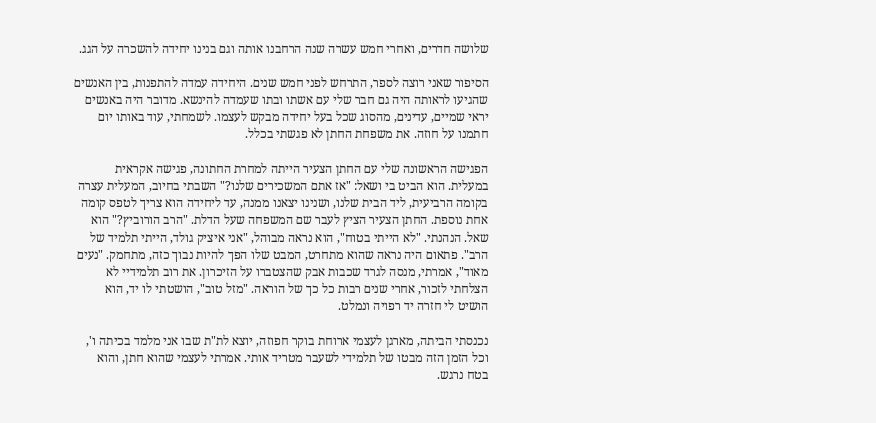שלושה חדרים, ואחרי חמש עשרה שנה הרחבנו אותה וגם בנינו יחידה להשכרה על הגג.

הסיפור שאני רוצה לספר, התרחש לפני חמש שנים. היחידה עמדה להתפנות, בין האנשים שהגיעו לראותה היה גם חבר שלי עם אשתו ובתו שעמדה להינשא. מדובר היה באנשים יראי שמיים, עדינים, מהסוג שכל בעל יחידה מבקש לעצמו. לשמחתי, עוד באותו יום חתמנו על חוזה. את משפחת החתן לא פגשתי בכלל.

הפגישה הראשונה שלי עם החתן הצעיר הייתה למחרת החתונה, פגישה אקראית במעלית. הוא הביט בי ושאל: "אז אתם המשכירים שלנו?" השבתי בחיוב, המעלית עצרה בקומה הרביעית, ליד הבית שלנו, ושנינו יצאנו ממנה, עד ליחידה הוא צריך לטפס קומה אחת נוספת. החתן הצעיר הציץ לעבר שם המשפחה שעל הדלת. "הרב הורוביץ?" הוא שאל. הנהנתי. "לא הייתי בטוח", הוא נראה מבוהל, "אני איציק גולד, הייתי תלמיד של הרב". פתאום היה נראה שהוא מתחרט, המבט שלו הפך להיות נבוך כזה, מתחמק. "נעים מאוד", אמרתי, מנסה לגרד שכבות אבק שהצטברו על הזיכרון. את רוב תלמידיי לא הצלחתי לזכור, אחרי שנים רבות כל כך של הוראה. "מזל טוב", הושטתי לו יד, הוא הושיט לי חזרה יד רפויה ונמלט.

נכנסתי הביתה, מארגן לעצמי ארוחת בוקר חפוזה, יוצא לת"ת שבו אני מלמד בכיתה ו', וכל הזמן הזה מבטו של תלמידי לשעבר מטריד אותי. אמרתי לעצמי שהוא חתן, והוא בטח נרגש.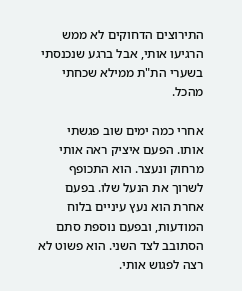התירוצים הדחוקים לא ממש הרגיעו אותי, אבל ברגע שנכנסתי בשערי הת"ת ממילא שכחתי מהכל.

אחרי כמה ימים שוב פגשתי אותו. הפעם איציק ראה אותי מרחוק ונעצר. הוא התכופף לשרוך את הנעל שלו. בפעם אחרת הוא נעץ עיניים בלוח המודעות, ובפעם נוספת סתם הסתובב לצד השני. הוא פשוט לא רצה לפגוש אותי.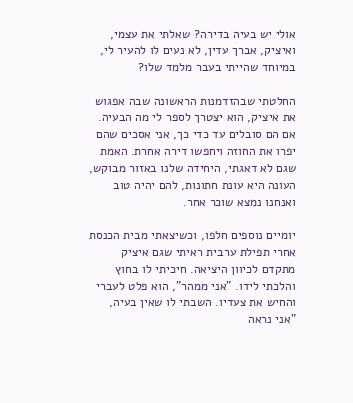אולי יש בעיה בדירה? שאלתי את עצמי, ואיציק, אברך עדין, לא נעים לו להעיר לי, במיוחד שהייתי בעבר מלמד שלו?

החלטתי שבהזדמנות הראשונה שבה אפגוש את איציק, הוא יצטרך לספר לי מה הבעיה. אם הם סובלים עד כדי כך, אני אסכים שהם יפרו את החוזה ויחפשו דירה אחרת. האמת שגם לא דאגתי, היחידה שלנו באזור מבוקש, העונה היא עונת חתונות, להם יהיה טוב ואנחנו נמצא שוכר אחר.

יומיים נוספים חלפו, וכשיצאתי מבית הכנסת אחרי תפילת ערבית ראיתי שגם איציק מתקדם לכיוון היציאה. חיכיתי לו בחוץ והלכתי לידו. "אני ממהר", הוא פלט לעברי והחיש את צעדיו. השבתי לו שאין בעיה, "אני נראה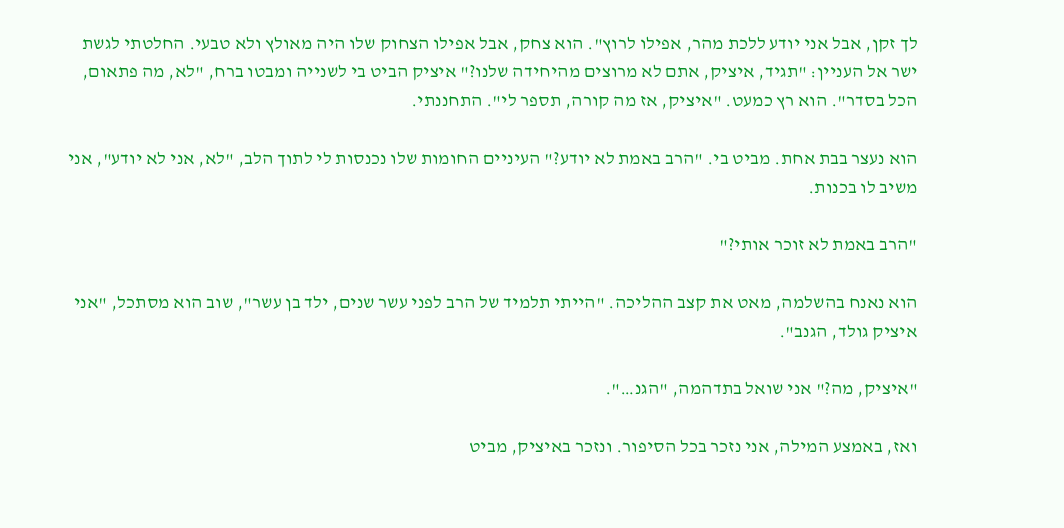לך זקן, אבל אני יודע ללכת מהר, אפילו לרוץ". הוא צחק, אבל אפילו הצחוק שלו היה מאולץ ולא טבעי. החלטתי לגשת ישר אל העניין: "תגיד, איציק, אתם לא מרוצים מהיחידה שלנו?" איציק הביט בי לשנייה ומבטו ברח, "לא, מה פתאום, הכל בסדר". הוא רץ כמעט. "איציק, אז מה קורה, תספר לי". התחננתי.

הוא נעצר בבת אחת. מביט בי. "הרב באמת לא יודע?" העיניים החומות שלו נכנסות לי לתוך הלב, "לא, אני לא יודע", אני משיב לו בכנות.

"הרב באמת לא זוכר אותי?"

הוא נאנח בהשלמה, מאט את קצב ההליכה. "הייתי תלמיד של הרב לפני עשר שנים, ילד בן עשר", שוב הוא מסתכל, "אני איציק גולד, הגנב".

"איציק, מה?" אני שואל בתדהמה, "הגנ…".

ואז, באמצע המילה, אני נזכר בכל הסיפור. ונזכר באיציק, מביט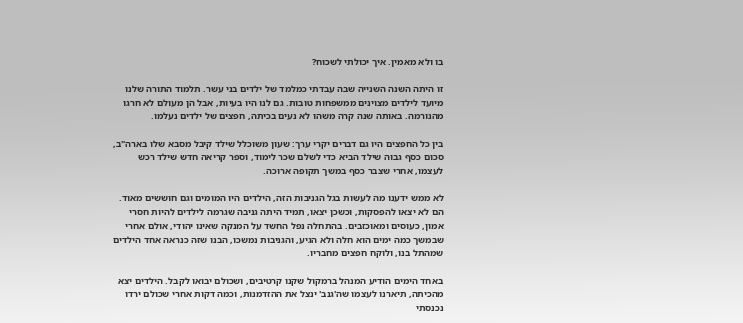בו ולא מאמין. איך יכולתי לשכוח?

זו היתה השנה השנייה שבה עבדתי כמלמד של ילדים בני עשר. תלמוד התורה שלנו מיועד לילדים מצוינים ממשפחות טובות. גם לנו היו בעיות, אבל הן מעולם לא חרגו מהנורמה. באותה שנה קרה משהו לא נעים בכיתה, חפצים של ילדים נעלמו.

בין כל החפצים היו גם דברים יקרי ערך: שעון משוכלל שילד קיבל מסבא שלו בארה"ב, סכום כסף גבוה שילד הביא כדי לשלם שכר לימוד, וספר קריאה חדש שילד רכש לעצמו, אחרי שצבר כסף במשך תקופה ארוכה.

לא ממש ידענו מה לעשות בגל הגניבות הזה, הילדים היו המומים וגם חוששים מאוד. הם לא יצאו להפסקות, וכשכן יצאו, תמיד היתה גניבה שגרמה לילדים להיות חסרי אמון, כעוסים ומאוכזבים. בהתחלה נפל החשד על המנקה שאינו יהודי, אולם אחרי שבמשך כמה ימים הוא חלה ולא הגיע, והגניבות נמשכו, הבנו שזה כנראה אחד הילדים שמהתל בנו, ולוקח חפצים מחבריו.

באחד הימים הודיע המנהל ברמקול שקנו קרטיבים, ושכולם יבואו לקבל. הילדים יצא מהכיתה, תיארנו לעצמו שה'גנב' ינצל את ההזדמנות, וכמה דקות אחרי שכולם ירדו נכנסתי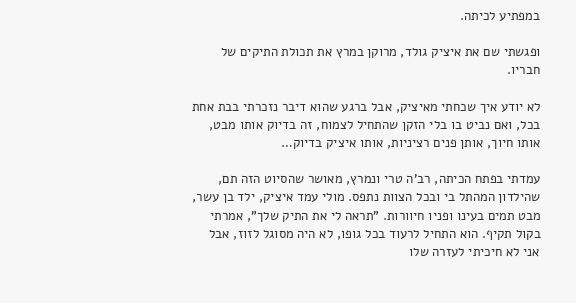במפתיע לכיתה.

ופגשתי שם את איציק גולד, מרוקן במרץ את תכולת התיקים של חבריו.

לא יודע איך שכחתי מאיציק, אבל ברגע שהוא דיבר נזכרתי בבת אחת בכל, ואם נביט בו בלי הזקן שהתחיל לצמוח, זה בדיוק אותו מבט, אותו חיוך, אותן פנים רציניות, אותו איציק בדיוק…

עמדתי בפתח הכיתה, רב'ה טרי ונמרץ, מאושר שהסיוט הזה תם, שהילדון המהתל בי ובכל הצוות נתפס. מולי עמד איציק, ילד בן עשר, מבט תמים בעינו ופניו חיוורות. "תראה לי את התיק שלך", אמרתי בקול תקיף. הוא התחיל לרעוד בכל גופו, לא היה מסוגל לזוז, אבל אני לא חיכיתי לעזרה שלו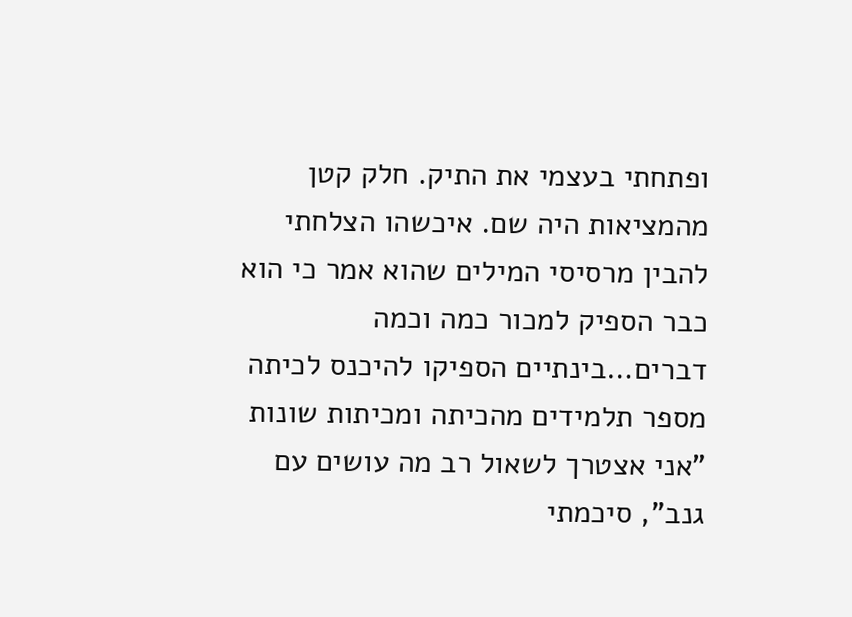ופתחתי בעצמי את התיק. חלק קטן מהמציאות היה שם. איכשהו הצלחתי להבין מרסיסי המילים שהוא אמר כי הוא כבר הספיק למכור כמה וכמה דברים…בינתיים הספיקו להיכנס לכיתה מספר תלמידים מהכיתה ומכיתות שונות "אני אצטרך לשאול רב מה עושים עם גנב", סיכמתי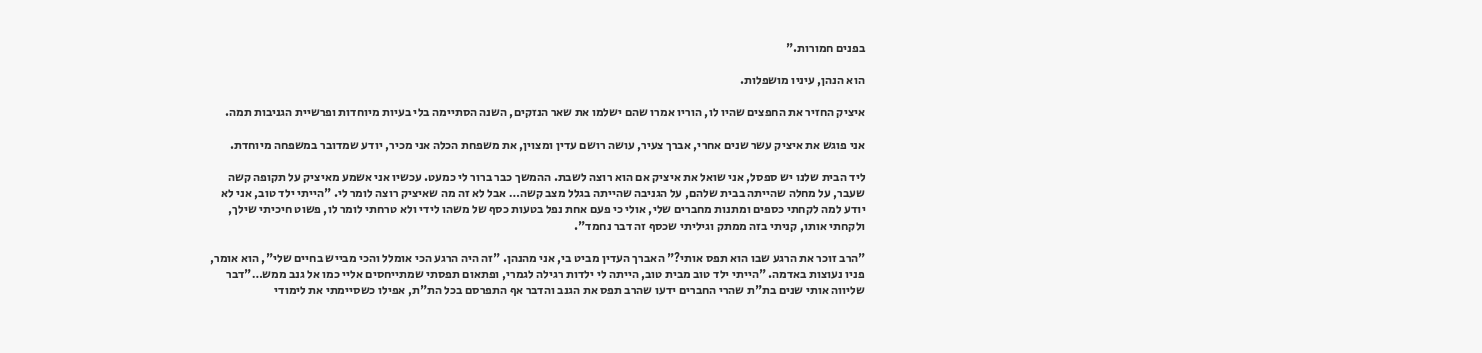בפנים חמורות."

הוא הנהן, עיניו מושפלות.

איציק החזיר את החפצים שהיו לו, הוריו אמרו שהם ישלמו את שאר הנזקים, השנה הסתיימה בלי בעיות מיוחדות ופרשיית הגניבות תמה.

אני פוגש את איציק עשר שנים אחרי, אברך צעיר, עושה רושם עדין ומצוין, את משפחת הכלה אני מכיר, יודע שמדובר במשפחה מיוחדת.

ליד הבית שלנו יש ספסל, אני שואל את איציק אם הוא רוצה לשבת. ההמשך כבר ברור לי כמעט. עכשיו אני אשמע מאיציק על תקופה קשה שעבר, על מחלה שהייתה בבית שלהם, על הגניבה שהייתה בגלל מצב קשה… אבל לא זה מה שאיציק רוצה לומר לי. "הייתי ילד טוב, אני לא יודע למה לקחתי כספים ומתנות מחברים שלי, אולי כי פעם אחת נפל בטעות כסף של משהו לידי ולא טרחתי לומר לו, פשוט חיכיתי שילך, ולקחתי אותו, קניתי בזה ממתק וגיליתי שכסף זה דבר נחמד".

"הרב זוכר את הרגע שבו הוא תפס אותי?" האברך העדין מביט בי, אני מהנהן. "זה היה הרגע הכי אומלל והכי מבייש בחיים שלי", הוא אומר, פניו נעוצות באדמה. "הייתי ילד טוב מבית טוב, הייתה לי ילדות רגילה לגמרי, ופתאום תפסתי שמתייחסים אליי כמו אל גנב ממש…"דבר שליווה אותי שנים בת"ת שהרי החברים ידעו שהרב תפס את הגנב והדבר אף התפרסם בכל הת"ת, אפילו כשסיימתי את לימודי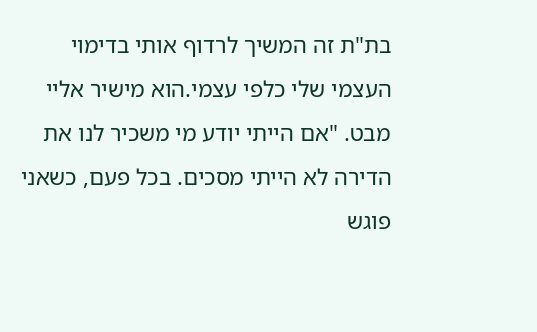בת"ת זה המשיך לרדוף אותי בדימוי העצמי שלי כלפי עצמי.הוא מישיר אליי מבט. "אם הייתי יודע מי משכיר לנו את הדירה לא הייתי מסכים. בכל פעם, כשאני פוגש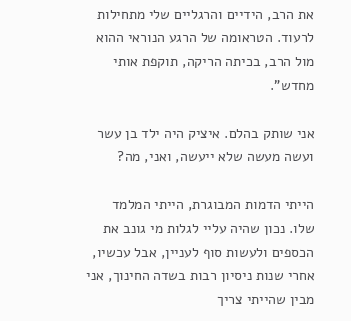את הרב, הידיים והרגליים שלי מתחילות לרעוד. הטראומה של הרגע הנוראי ההוא מול הרב, בכיתה הריקה, תוקפת אותי מחדש".

אני שותק בהלם. איציק היה ילד בן עשר ועשה מעשה שלא ייעשה, ואני, מה?

הייתי הדמות המבוגרת, הייתי המלמד שלו. נכון שהיה עליי לגלות מי גונב את הכספים ולעשות סוף לעניין, אבל עכשיו, אחרי שנות ניסיון רבות בשדה החינוך, אני מבין שהייתי צריך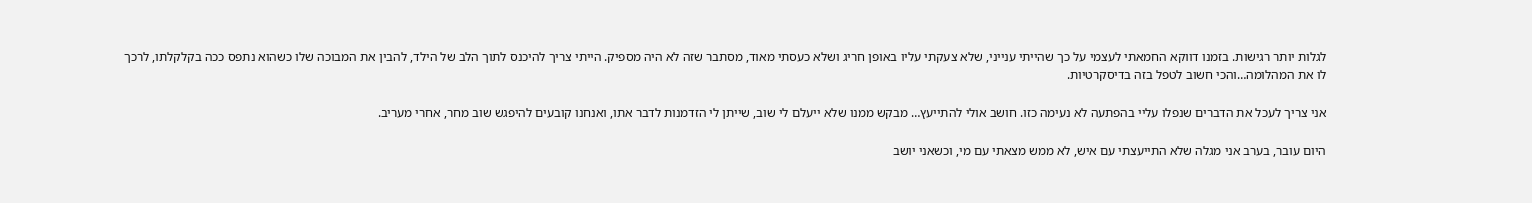לגלות יותר רגישות. בזמנו דווקא החמאתי לעצמי על כך שהייתי ענייני, שלא צעקתי עליו באופן חריג ושלא כעסתי מאוד, מסתבר שזה לא היה מספיק. הייתי צריך להיכנס לתוך הלב של הילד, להבין את המבוכה שלו כשהוא נתפס ככה בקלקלתו, לרכך לו את המהלומה…והכי חשוב לטפל בזה בדיסקרטיות.

אני צריך לעכל את הדברים שנפלו עליי בהפתעה לא נעימה כזו. חושב אולי להתייעץ… מבקש ממנו שלא ייעלם לי שוב, שייתן לי הזדמנות לדבר אתו, ואנחנו קובעים להיפגש שוב מחר, אחרי מעריב.

היום עובר, בערב אני מגלה שלא התייעצתי עם איש, לא ממש מצאתי עם מי, וכשאני יושב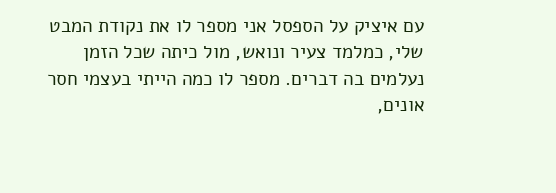עם איציק על הספסל אני מספר לו את נקודת המבט שלי, כמלמד צעיר ונואש, מול כיתה שכל הזמן נעלמים בה דברים. מספר לו כמה הייתי בעצמי חסר אונים,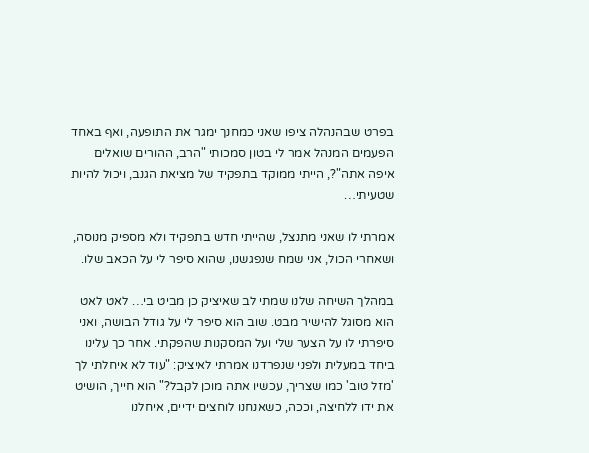בפרט שבהנהלה ציפו שאני כמחנך ימגר את התופעה, ואף באחד הפעמים המנהל אמר לי בטון סמכותי "הרב, ההורים שואלים איפה אתה"?, הייתי ממוקד בתפקיד של מציאת הגנב, ויכול להיות שטעיתי…

אמרתי לו שאני מתנצל, שהייתי חדש בתפקיד ולא מספיק מנוסה, ושאחרי הכול, אני שמח שנפגשנו, שהוא סיפר לי על הכאב שלו.

במהלך השיחה שלנו שמתי לב שאיציק כן מביט בי… לאט לאט הוא מסוגל להישיר מבט. שוב הוא סיפר לי על גודל הבושה, ואני סיפרתי לו על הצער שלי ועל המסקנות שהפקתי. אחר כך עלינו ביחד במעלית ולפני שנפרדנו אמרתי לאיציק: "עוד לא איחלתי לך 'מזל טוב' כמו שצריך, עכשיו אתה מוכן לקבל?" הוא חייך, הושיט את ידו ללחיצה, וככה, כשאנחנו לוחצים ידיים, איחלנו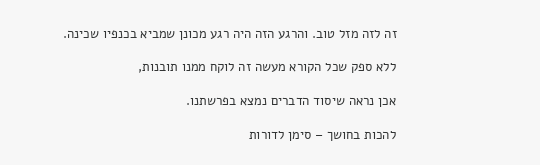זה לזה מזל טוב. והרגע הזה היה רגע מכונן שמביא בכנפיו שכינה.

ללא ספק שכל הקורא מעשה זה לוקח ממנו תובנות,

אכן נראה שיסוד הדברים נמצא בפרשתנו.

להכות בחושך – סימן לדורות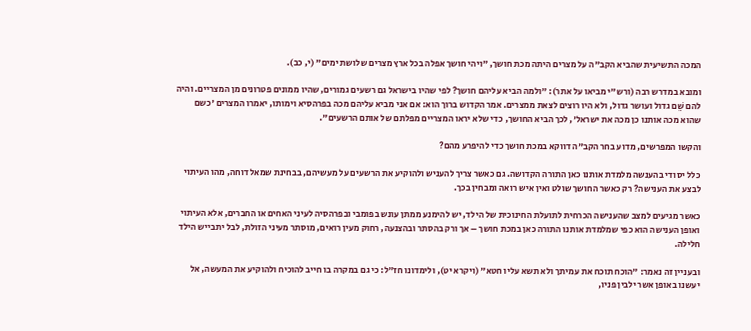המכה התשיעית שהביא הקב"ה על מצרים היתה מכת חושך, "ויהי חושך אפלה בכל ארץ מצרים שלושת ימים" (י, כב).

ומובא במדרש רבה (ורש"י מביאו על אתר): "ולמה הביא עליהם חושך? לפי שהיו בישראל גם רשעים גמורים, שהיו ממונים פטרונים מן המצריים. והיה להם שֵׁם גדול ועושר גדול, ולא היו רוצים לצאת ממצרים. אמר הקדוש ברוך הוא: אם אני מביא עליהם מכה בפרהסיא וימותו, יאמרו המצרים 'כשם שהוא מכה אותנו כן מכה את ישראל', לכך הביא החושך, כדי שלא יראו המצריים מפלתם של אותם הרשעים".

והקשו המפרשים, מדוע בחר הקב"ה דווקא במכת חושך כדי להיפרע מהם?

כלל יסודי בהענשה מלמדת אותנו כאן התורה הקדושה. גם כאשר צריך להעניש ולהוקיע את הרשעים על מעשיהם, בבחינת שמאל דוחה, מהו העיתוי לבצע את הענישה? רק כאשר החושך שולט ואין איש רואה ומבחין בכך.

כאשר מגיעים למצב שהענישה הכרחית לתועלת החינוכית של הילד, יש להימנע ממתן עונש בפומבי ובפרהסיה לעיני האחים או החברים, אלא העיתוי ואופן הענישה הוא כפי שמלמדת אותנו התורה כאן במכת חושך – אך ורק בהסתר ובהצנעה, רחוק מעין רואים, מוסתר מעיני הזולת, לבל יתבייש הילד חלילה.

ובעניין זה נאמר: "הוכח תוכח את עמיתך ולא תשא עליו חטא" (ויקרא יט), ולימדונו חז"ל: כי גם במקרה בו חייב להוכיח ולהוקיע את המעשה, אל יעשנו באופן אשר ילבין פניו,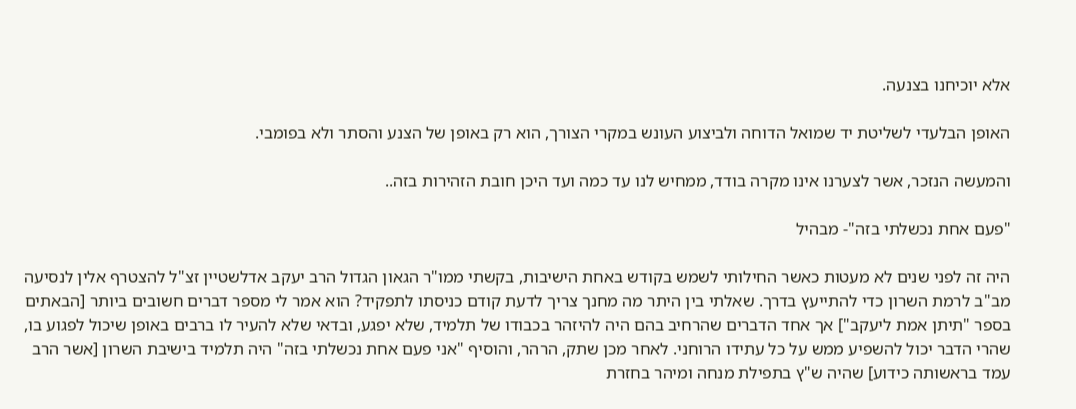אלא יוכיחנו בצנעה.

האופן הבלעדי לשליטת יד שמואל הדוחה ולביצוע העונש במקרי הצורך, הוא רק באופן של הצנע והסתר ולא בפומבי.

והמעשה הנזכר, אשר לצערנו אינו מקרה בודד, ממחיש לנו עד כמה ועד היכן חובת הזהירות בזה..

"פעם אחת נכשלתי בזה"- מבהיל

היה זה לפני שנים לא מעטות כאשר החילותי לשמש בקודש באחת הישיבות, בקשתי ממו"ר הגאון הגדול הרב יעקב אדלשטיין זצ"ל להצטרף אלין לנסיעה מב"ב לרמת השרון כדי להתייעץ בדרך. שאלתי בין היתר מה מחנך צריך לדעת קודם כניסתו לתפקיד? הוא אמר לי מספר דברים חשובים ביותר [הבאתים בספר "תיתן אמת ליעקב"] אך אחד הדברים שהרחיב בהם היה להיזהר בכבודו של תלמיד, שלא יפגע, ובדאי שלא להעיר לו ברבים באופן שיכול לפגוע בו, שהרי הדבר יכול להשפיע ממש על כל עתידו הרוחני. לאחר מכן שתק, הרהר, והוסיף "אני פעם אחת נכשלתי בזה" היה תלמיד בישיבת השרון [אשר הרב עמד בראשותה כידוע] שהיה ש"ץ בתפילת מנחה ומיהר בחזרת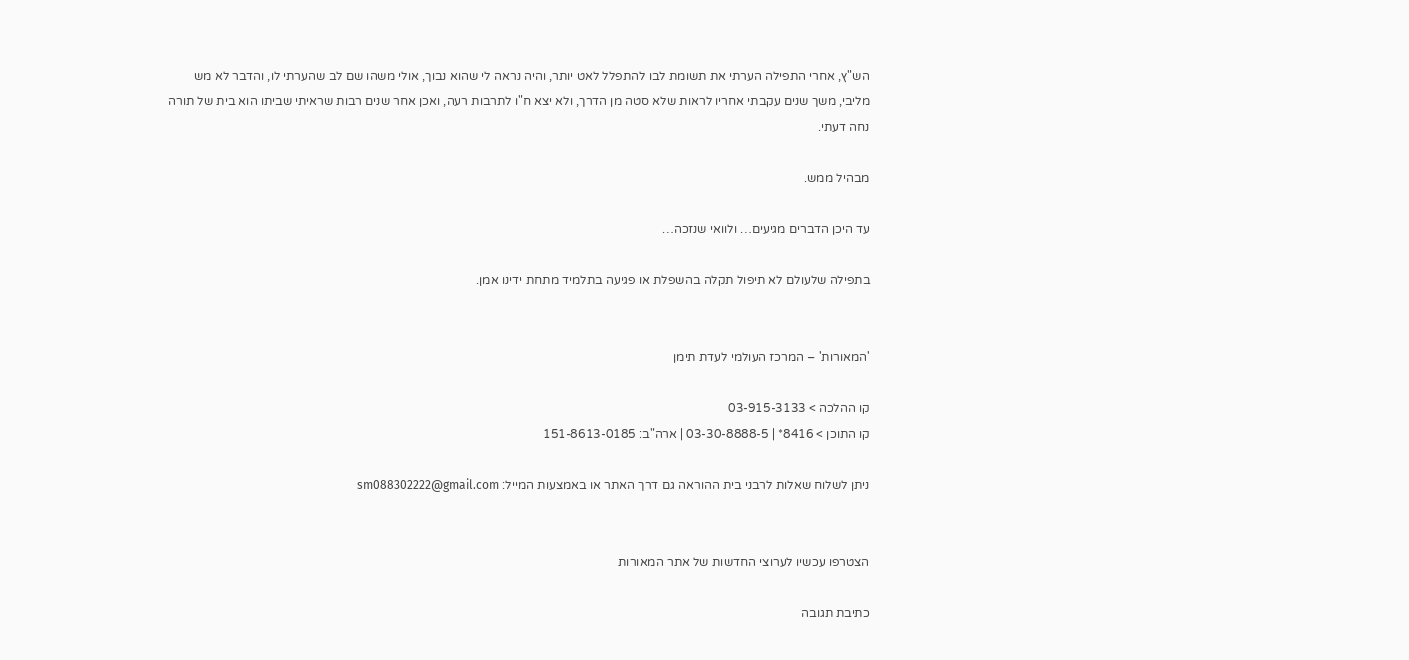הש"ץ, אחרי התפילה הערתי את תשומת לבו להתפלל לאט יותר, והיה נראה לי שהוא נבוך, אולי משהו שם לב שהערתי לו, והדבר לא מש מליבי, משך שנים עקבתי אחריו לראות שלא סטה מן הדרך, ולא יצא ח"ו לתרבות רעה, ואכן אחר שנים רבות שראיתי שביתו הוא בית של תורה נחה דעתי.

מבהיל ממש.

עד היכן הדברים מגיעים… ולוואי שנזכה…

בתפילה שלעולם לא תיפול תקלה בהשפלת או פגיעה בתלמיד מתחת ידינו אמן.


'המאורות' – המרכז העולמי לעדת תימן

קו ההלכה > 03-915-3133
קו התוכן > 8416* | 03-30-8888-5 | ארה"ב: 151-8613-0185

ניתן לשלוח שאלות לרבני בית ההוראה גם דרך האתר או באמצעות המייל: sm088302222@gmail.com


הצטרפו עכשיו לערוצי החדשות של אתר המאורות

כתיבת תגובה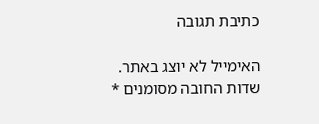כתיבת תגובה

האימייל לא יוצג באתר. שדות החובה מסומנים *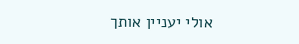אולי יעניין אותך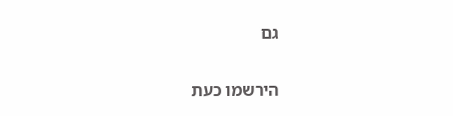גם

הירשמו כעת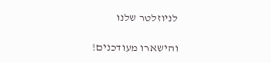לניוזלטר שלנו

והישארו מעודכנים!